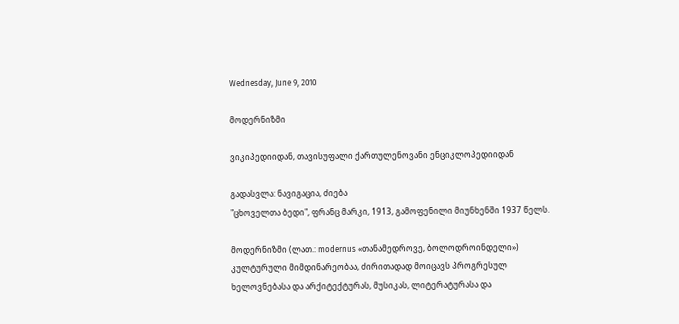Wednesday, June 9, 2010

მოდერნიზმი

ვიკიპედიიდან, თავისუფალი ქართულენოვანი ენციკლოპედიიდან

გადასვლა: ნავიგაცია, ძიება
"ცხოველთა ბედი", ფრანც მარკი, 1913, გამოფენილი მიუნხენში 1937 წელს.

მოდერნიზმი (ლათ.: modernus «თანამედროვე, ბოლოდროინდელი») კულტურული მიმდინარეობაა, ძირითადად მოიცავს პროგრესულ ხელოვნებასა და არქიტექტურას, მუსიკას, ლიტერატურასა და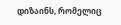დიზაინს, რომელიც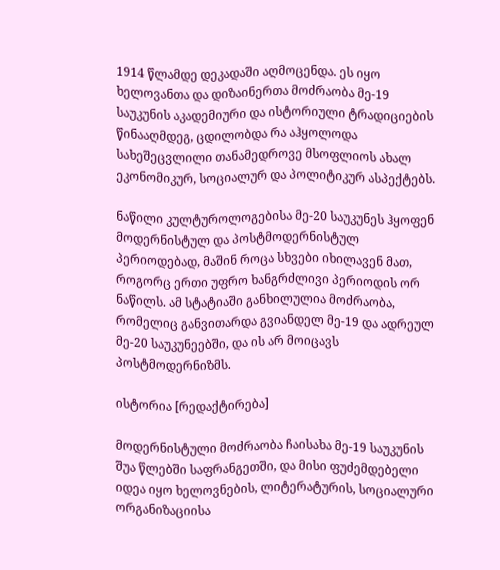1914 წლამდე დეკადაში აღმოცენდა. ეს იყო ხელოვანთა და დიზაინერთა მოძრაობა მე-19 საუკუნის აკადემიური და ისტორიული ტრადიციების წინააღმდეგ, ცდილობდა რა აჰყოლოდა სახეშეცვლილი თანამედროვე მსოფლიოს ახალ ეკონომიკურ, სოციალურ და პოლიტიკურ ასპექტებს.

ნაწილი კულტუროლოგებისა მე-20 საუკუნეს ჰყოფენ მოდერნისტულ და პოსტმოდერნისტულ პერიოდებად, მაშინ როცა სხვები იხილავენ მათ, როგორც ერთი უფრო ხანგრძლივი პერიოდის ორ ნაწილს. ამ სტატიაში განხილულია მოძრაობა, რომელიც განვითარდა გვიანდელ მე-19 და ადრეულ მე-20 საუკუნეებში, და ის არ მოიცავს პოსტმოდერნიზმს.

ისტორია [რედაქტირება]

მოდერნისტული მოძრაობა ჩაისახა მე-19 საუკუნის შუა წლებში საფრანგეთში, და მისი ფუძემდებელი იდეა იყო ხელოვნების, ლიტერატურის, სოციალური ორგანიზაციისა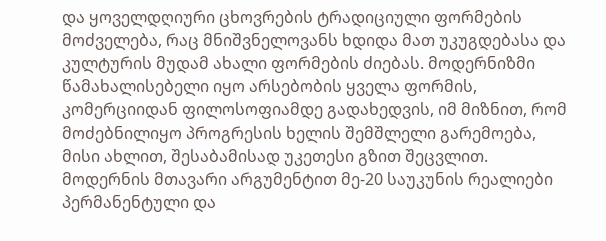და ყოველდღიური ცხოვრების ტრადიციული ფორმების მოძველება, რაც მნიშვნელოვანს ხდიდა მათ უკუგდებასა და კულტურის მუდამ ახალი ფორმების ძიებას. მოდერნიზმი წამახალისებელი იყო არსებობის ყველა ფორმის, კომერციიდან ფილოსოფიამდე გადახედვის, იმ მიზნით, რომ მოძებნილიყო პროგრესის ხელის შემშლელი გარემოება, მისი ახლით, შესაბამისად უკეთესი გზით შეცვლით. მოდერნის მთავარი არგუმენტით მე-20 საუკუნის რეალიები პერმანენტული და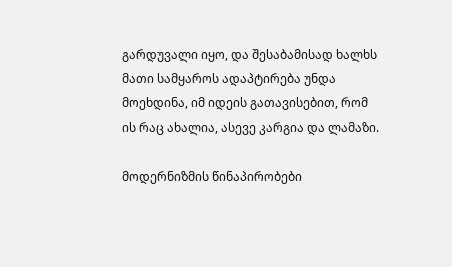გარდუვალი იყო, და შესაბამისად ხალხს მათი სამყაროს ადაპტირება უნდა მოეხდინა, იმ იდეის გათავისებით, რომ ის რაც ახალია, ასევე კარგია და ლამაზი.

მოდერნიზმის წინაპირობები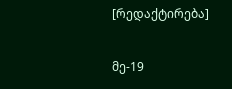[რედაქტირება]

მე-19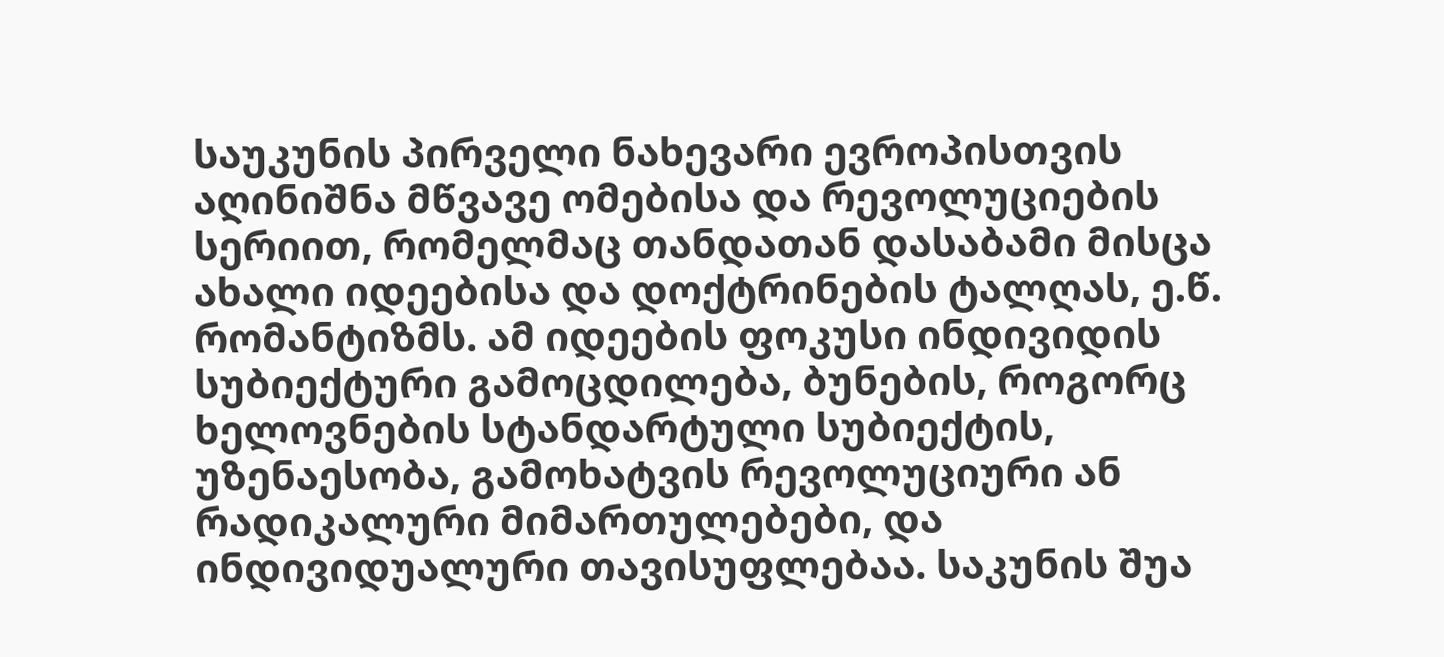საუკუნის პირველი ნახევარი ევროპისთვის აღინიშნა მწვავე ომებისა და რევოლუციების სერიით, რომელმაც თანდათან დასაბამი მისცა ახალი იდეებისა და დოქტრინების ტალღას, ე.წ. რომანტიზმს. ამ იდეების ფოკუსი ინდივიდის სუბიექტური გამოცდილება, ბუნების, როგორც ხელოვნების სტანდარტული სუბიექტის, უზენაესობა, გამოხატვის რევოლუციური ან რადიკალური მიმართულებები, და ინდივიდუალური თავისუფლებაა. საკუნის შუა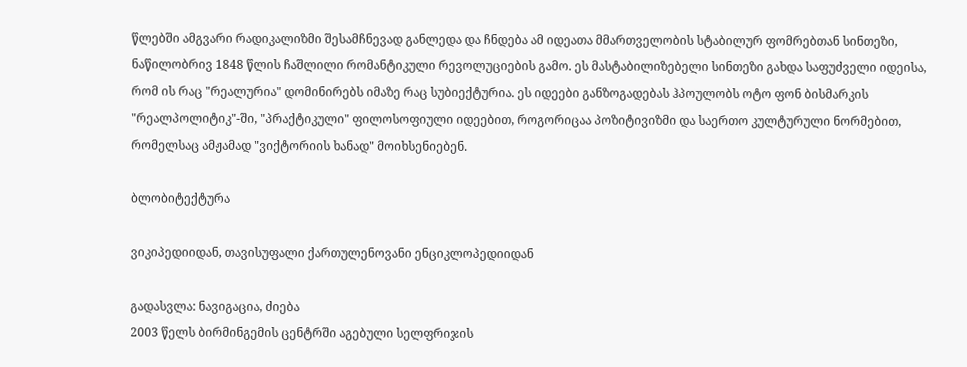წლებში ამგვარი რადიკალიზმი შესამჩნევად განლედა და ჩნდება ამ იდეათა მმართველობის სტაბილურ ფომრებთან სინთეზი, ნაწილობრივ 1848 წლის ჩაშლილი რომანტიკული რევოლუციების გამო. ეს მასტაბილიზებელი სინთეზი გახდა საფუძველი იდეისა, რომ ის რაც "რეალურია" დომინირებს იმაზე რაც სუბიექტურია. ეს იდეები განზოგადებას ჰპოულობს ოტო ფონ ბისმარკის "რეალპოლიტიკ"-ში, "პრაქტიკული" ფილოსოფიული იდეებით, როგორიცაა პოზიტივიზმი და საერთო კულტურული ნორმებით, რომელსაც ამჟამად "ვიქტორიის ხანად" მოიხსენიებენ.

ბლობიტექტურა

ვიკიპედიიდან, თავისუფალი ქართულენოვანი ენციკლოპედიიდან

გადასვლა: ნავიგაცია, ძიება
2003 წელს ბირმინგემის ცენტრში აგებული სელფრიჯის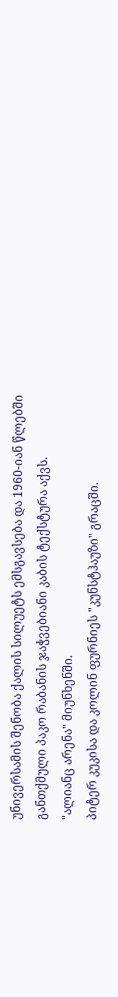უნივერსამის შენობა ქალის სილუეტს ემსგავსება და 1960-იან წლებში განთქმული პაკო რაბანის ჯაჭვებიანი კაბის ტექსტურა აქვს.
"ალიანც არენა" მიუნხენში.
პიტერ კუკისა და კოლინ ფურნიეს "კუნსტჰაუზი" გრაცში.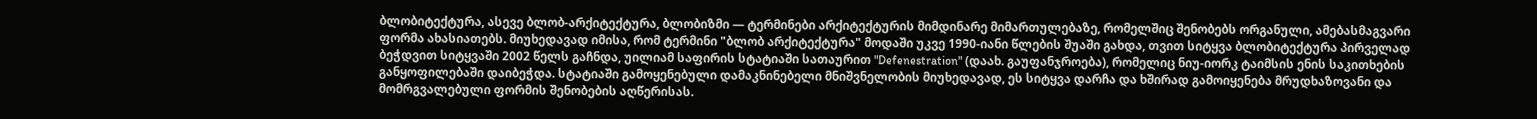ბლობიტექტურა, ასევე ბლობ-არქიტექტურა, ბლობიზმი — ტერმინები არქიტექტურის მიმდინარე მიმართულებაზე, რომელშიც შენობებს ორგანული, ამებასმაგვარი ფორმა ახასიათებს. მიუხედავად იმისა, რომ ტერმინი "ბლობ არქიტექტურა" მოდაში უკვე 1990-იანი წლების შუაში გახდა, თვით სიტყვა ბლობიტექტურა პირველად ბეჭდვით სიტყვაში 2002 წელს გაჩნდა, უილიამ საფირის სტატიაში სათაურით "Defenestration" (დაახ. გაუფანჯროება), რომელიც ნიუ-იორკ ტაიმსის ენის საკითხების განყოფილებაში დაიბეჭდა. სტატიაში გამოყენებული დამაკნინებელი მნიშვნელობის მიუხედავად, ეს სიტყვა დარჩა და ხშირად გამოიყენება მრუდხაზოვანი და მომრგვალებული ფორმის შენობების აღწერისას.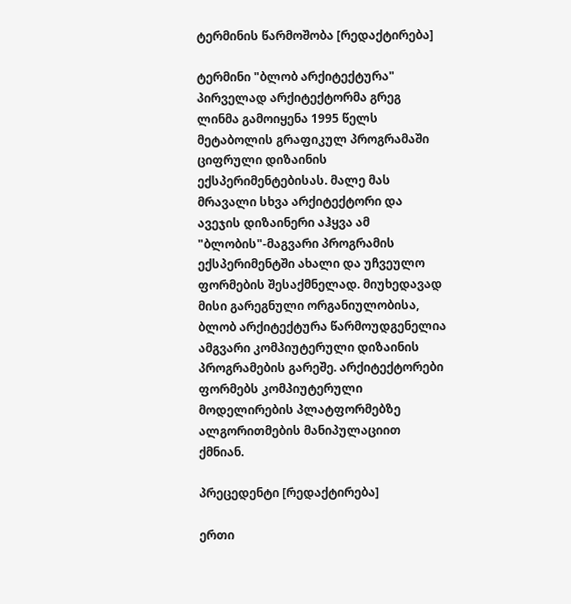ტერმინის წარმოშობა [რედაქტირება]

ტერმინი "ბლობ არქიტექტურა" პირველად არქიტექტორმა გრეგ ლინმა გამოიყენა 1995 წელს მეტაბოლის გრაფიკულ პროგრამაში ციფრული დიზაინის ექსპერიმენტებისას. მალე მას მრავალი სხვა არქიტექტორი და ავეჯის დიზაინერი აჰყვა ამ "ბლობის"-მაგვარი პროგრამის ექსპერიმენტში ახალი და უჩვეულო ფორმების შესაქმნელად. მიუხედავად მისი გარეგნული ორგანიულობისა, ბლობ არქიტექტურა წარმოუდგენელია ამგვარი კომპიუტერული დიზაინის პროგრამების გარეშე. არქიტექტორები ფორმებს კომპიუტერული მოდელირების პლატფორმებზე ალგორითმების მანიპულაციით ქმნიან.

პრეცედენტი [რედაქტირება]

ერთი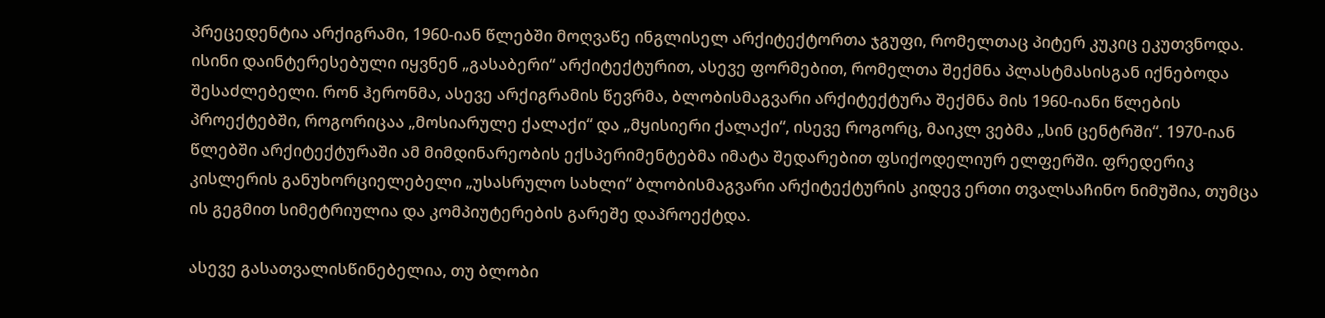პრეცედენტია არქიგრამი, 1960-იან წლებში მოღვაწე ინგლისელ არქიტექტორთა ჯგუფი, რომელთაც პიტერ კუკიც ეკუთვნოდა. ისინი დაინტერესებული იყვნენ „გასაბერი“ არქიტექტურით, ასევე ფორმებით, რომელთა შექმნა პლასტმასისგან იქნებოდა შესაძლებელი. რონ ჰერონმა, ასევე არქიგრამის წევრმა, ბლობისმაგვარი არქიტექტურა შექმნა მის 1960-იანი წლების პროექტებში, როგორიცაა „მოსიარულე ქალაქი“ და „მყისიერი ქალაქი“, ისევე როგორც, მაიკლ ვებმა „სინ ცენტრში“. 1970-იან წლებში არქიტექტურაში ამ მიმდინარეობის ექსპერიმენტებმა იმატა შედარებით ფსიქოდელიურ ელფერში. ფრედერიკ კისლერის განუხორციელებელი „უსასრულო სახლი“ ბლობისმაგვარი არქიტექტურის კიდევ ერთი თვალსაჩინო ნიმუშია, თუმცა ის გეგმით სიმეტრიულია და კომპიუტერების გარეშე დაპროექტდა.

ასევე გასათვალისწინებელია, თუ ბლობი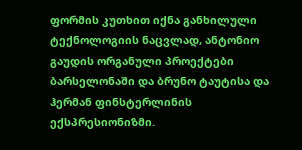ფორმის კუთხით იქნა განხილული ტექნოლოგიის ნაცვლად, ანტონიო გაუდის ორგანული პროექტები ბარსელონაში და ბრუნო ტაუტისა და ჰერმან ფინსტერლინის ექსპრესიონიზმი.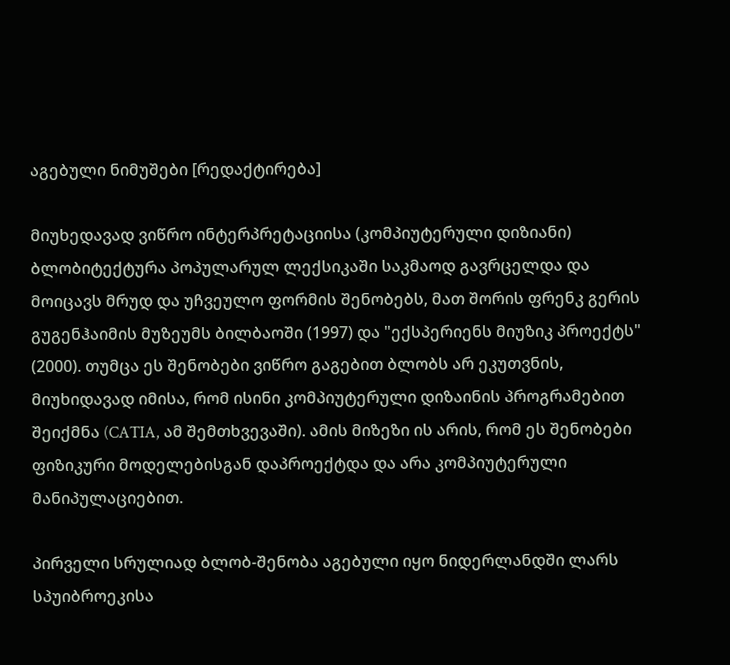აგებული ნიმუშები [რედაქტირება]

მიუხედავად ვიწრო ინტერპრეტაციისა (კომპიუტერული დიზიანი) ბლობიტექტურა პოპულარულ ლექსიკაში საკმაოდ გავრცელდა და მოიცავს მრუდ და უჩვეულო ფორმის შენობებს, მათ შორის ფრენკ გერის გუგენჰაიმის მუზეუმს ბილბაოში (1997) და "ექსპერიენს მიუზიკ პროექტს" (2000). თუმცა ეს შენობები ვიწრო გაგებით ბლობს არ ეკუთვნის, მიუხიდავად იმისა, რომ ისინი კომპიუტერული დიზაინის პროგრამებით შეიქმნა (CATIA, ამ შემთხვევაში). ამის მიზეზი ის არის, რომ ეს შენობები ფიზიკური მოდელებისგან დაპროექტდა და არა კომპიუტერული მანიპულაციებით.

პირველი სრულიად ბლობ-შენობა აგებული იყო ნიდერლანდში ლარს სპუიბროეკისა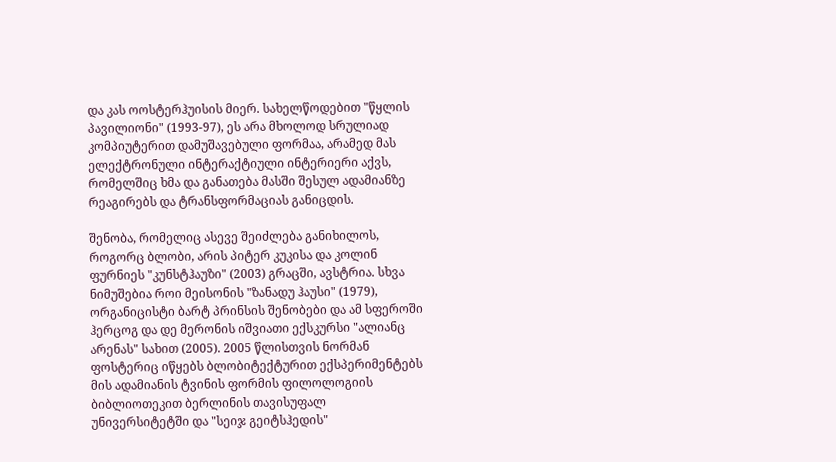და კას ოოსტერჰუისის მიერ. სახელწოდებით "წყლის პავილიონი" (1993-97), ეს არა მხოლოდ სრულიად კომპიუტერით დამუშავებული ფორმაა, არამედ მას ელექტრონული ინტერაქტიული ინტერიერი აქვს, რომელშიც ხმა და განათება მასში შესულ ადამიანზე რეაგირებს და ტრანსფორმაციას განიცდის.

შენობა, რომელიც ასევე შეიძლება განიხილოს, როგორც ბლობი, არის პიტერ კუკისა და კოლინ ფურნიეს "კუნსტჰაუზი" (2003) გრაცში, ავსტრია. სხვა ნიმუშებია როი მეისონის "ზანადუ ჰაუსი" (1979), ორგანიცისტი ბარტ პრინსის შენობები და ამ სფეროში ჰერცოგ და დე მერონის იშვიათი ექსკურსი "ალიანც არენას" სახით (2005). 2005 წლისთვის ნორმან ფოსტერიც იწყებს ბლობიტექტურით ექსპერიმენტებს მის ადამიანის ტვინის ფორმის ფილოლოგიის ბიბლიოთეკით ბერლინის თავისუფალ უნივერსიტეტში და "სეიჯ გეიტსჰედის"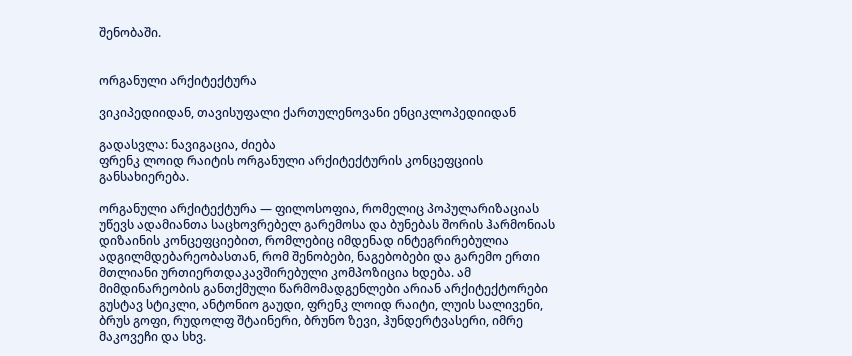შენობაში.


ორგანული არქიტექტურა

ვიკიპედიიდან, თავისუფალი ქართულენოვანი ენციკლოპედიიდან

გადასვლა: ნავიგაცია, ძიება
ფრენკ ლოიდ რაიტის ორგანული არქიტექტურის კონცეფციის განსახიერება.

ორგანული არქიტექტურა — ფილოსოფია, რომელიც პოპულარიზაციას უწევს ადამიანთა საცხოვრებელ გარემოსა და ბუნებას შორის ჰარმონიას დიზაინის კონცეფციებით, რომლებიც იმდენად ინტეგრირებულია ადგილმდებარეობასთან, რომ შენობები, ნაგებობები და გარემო ერთი მთლიანი ურთიერთდაკავშირებული კომპოზიცია ხდება. ამ მიმდინარეობის განთქმული წარმომადგენლები არიან არქიტექტორები გუსტავ სტიკლი, ანტონიო გაუდი, ფრენკ ლოიდ რაიტი, ლუის სალივენი, ბრუს გოფი, რუდოლფ შტაინერი, ბრუნო ზევი, ჰუნდერტვასერი, იმრე მაკოვეჩი და სხვ.